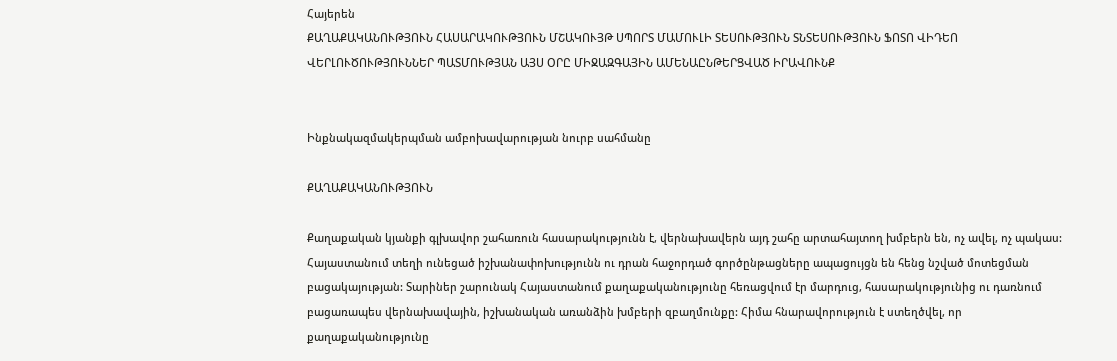Հայերեն
ՔԱՂԱՔԱԿԱՆՈՒԹՅՈՒՆ ՀԱՍԱՐԱԿՈՒԹՅՈՒՆ ՄՇԱԿՈՒՅԹ ՍՊՈՐՏ ՄԱՄՈՒԼԻ ՏԵՍՈՒԹՅՈՒՆ ՏՆՏԵՍՈՒԹՅՈՒՆ ՖՈՏՈ ՎԻԴԵՈ ՎԵՐԼՈՒԾՈՒԹՅՈՒՆՆԵՐ ՊԱՏՄՈՒԹՅԱՆ ԱՅՍ ՕՐԸ ՄԻՋԱԶԳԱՅԻՆ ԱՄԵՆԱԸՆԹԵՐՑՎԱԾ ԻՐԱՎՈՒՆՔ


Ինքնակազմակերպման ամբոխավարության նուրբ սահմանը

ՔԱՂԱՔԱԿԱՆՈՒԹՅՈՒՆ

Քաղաքական կյանքի գլխավոր շահառուն հասարակությունն է, վերնախավերն այդ շահը արտահայտող խմբերն են, ոչ ավել, ոչ պակաս: Հայաստանում տեղի ունեցած իշխանափոխությունն ու դրան հաջորդած գործընթացները ապացույցն են հենց նշված մոտեցման բացակայության: Տարիներ շարունակ Հայաստանում քաղաքականությունը հեռացվում էր մարդուց, հասարակությունից ու դառնում բացառապես վերնախավային, իշխանական առանձին խմբերի զբաղմունքը: Հիմա հնարավորություն է ստեղծվել, որ քաղաքականությունը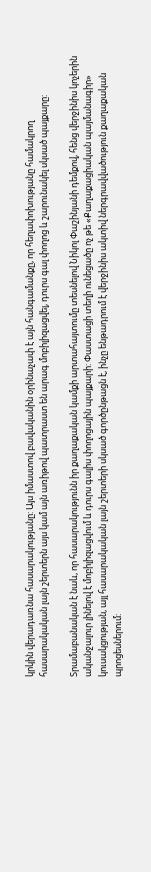կրկին վերադառնա հասարակությանը: Այս իմաստով բավականին օրինաչափ է այն հանգամանքը, որ հեղափոխությանը համակրող հասարակական լայն շերտերն այս կամ այն առիթով պատրաստ են արագ մոբիլիզացվել, դուրս գալ փողոց և շարունակել սկսած պայքարը:

Տրամաբանական է նաև, որ հասարակությունն իր քաղաքական կամքի արտահայտումը տեսնելով Նիկոլ Փաշինյանի դեմքով, հենց վերջինիս կոչերին ականջալուր լինելով է մոբիլիզացվում և դուրս գալիս փողոցային պայքարի: Փաստացի տեղի ունեցածը ոչ թե «Քաղաքացիական պայմանագիր» կուսակցության, այլ հասարակական լայն շերտերի սկսած գործընթացն է, ինչը ենթադրում է վերջինիս ակտիվ ներգրավվածություն քաղաքական պրոցեսներում: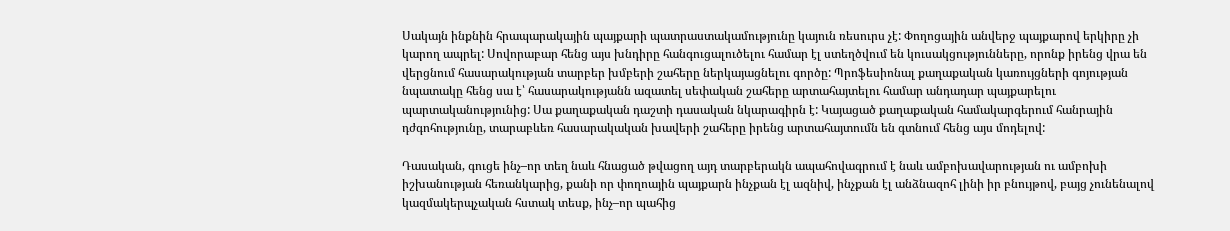Սակայն ինքնին հրապարակային պայքարի պատրաստակամությունը կայուն ռեսուրս չէ: Փողոցային անվերջ պայքարով երկիրը չի կարող ապրել: Սովորաբար հենց այս խնդիրը հանգուցալուծելու համար էլ ստեղծվում են կուսակցությունները, որոնք իրենց վրա են վերցնում հասարակության տարբեր խմբերի շահերը ներկայացնելու գործը: Պրոֆեսիոնալ քաղաքական կառույցների գոյության նպատակը հենց սա է՝ հասարակությանն ազատել սեփական շահերը արտահայտելու համար անդադար պայքարելու պարտականությունից: Սա քաղաքական դաշտի դասական նկարագիրն է: Կայացած քաղաքական համակարգերում հանրային դժգոհությունը, տարաբևեռ հասարակական խավերի շահերը իրենց արտահայտումն են գտնում հենց այս մոդելով:

Դասական, գուցե ինչ–որ տեղ նաև հնացած թվացող այդ տարբերակն ապահովագրում է նաև ամբոխավարության ու ամբոխի իշխանության հեռանկարից, քանի որ փողոային պայքարն ինչքան էլ ազնիվ, ինչքան էլ անձնազոհ լինի իր բնույթով, բայց չունենալով կազմակերպչական հստակ տեսք, ինչ–որ պահից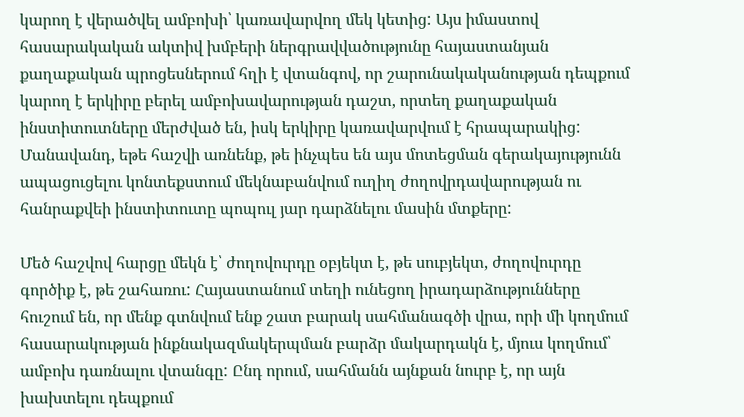կարող է վերածվել ամբոխի՝ կառավարվող մեկ կետից: Այս իմաստով հասարակական ակտիվ խմբերի ներգրավվածությունը հայաստանյան քաղաքական պրոցեսներում հղի է վտանգով, որ շարունակականության դեպքում կարող է երկիրը բերել ամբոխավարության դաշտ, որտեղ քաղաքական ինստիտուտները մերժված են, իսկ երկիրը կառավարվում է հրապարակից: Մանավանդ, եթե հաշվի առնենք, թե ինչպես են այս մոտեցման գերակայությունն ապացուցելու կոնտեքստում մեկնաբանվում ուղիղ ժողովրդավարության ու հանրաքվեի ինստիտուտը պոպուլ յար դարձնելու մասին մտքերը:

Մեծ հաշվով հարցը մեկն է՝ ժողովուրդը օբյեկտ է, թե սուբյեկտ, ժողովուրդը գործիք է, թե շահառու: Հայաստանում տեղի ունեցող իրադարձությունները հուշում են, որ մենք գտնվում ենք շատ բարակ սահմանագծի վրա, որի մի կողմում հասարակության ինքնակազմակերպման բարձր մակարդակն է, մյուս կողմում՝ ամբոխ դառնալու վտանգը: Ընդ որում, սահմանն այնքան նուրբ է, որ այն խախտելու դեպքում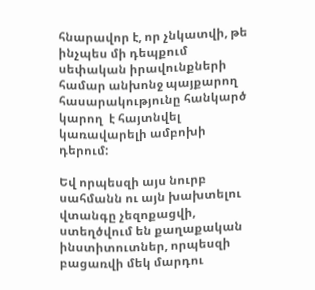հնարավոր է, որ չնկատվի, թե ինչպես մի դեպքում սեփական իրավունքների համար անխոնջ պայքարող հասարակությունը հանկարծ կարող  է հայտնվել կառավարելի ամբոխի դերում:

Եվ որպեսզի այս նուրբ սահմանն ու այն խախտելու վտանգը չեզոքացվի, ստեղծվում են քաղաքական ինստիտուտներ, որպեսզի բացառվի մեկ մարդու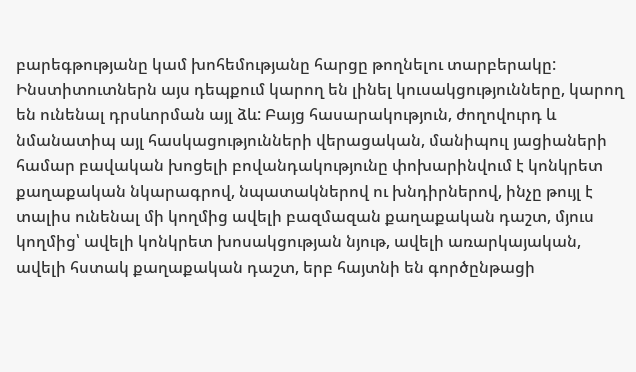բարեգթությանը կամ խոհեմությանը հարցը թողնելու տարբերակը: Ինստիտուտներն այս դեպքում կարող են լինել կուսակցությունները, կարող են ունենալ դրսևորման այլ ձև: Բայց հասարակություն, ժողովուրդ և նմանատիպ այլ հասկացությունների վերացական, մանիպուլ յացիաների համար բավական խոցելի բովանդակությունը փոխարինվում է կոնկրետ քաղաքական նկարագրով, նպատակներով ու խնդիրներով, ինչը թույլ է տալիս ունենալ մի կողմից ավելի բազմազան քաղաքական դաշտ, մյուս կողմից՝ ավելի կոնկրետ խոսակցության նյութ, ավելի առարկայական, ավելի հստակ քաղաքական դաշտ, երբ հայտնի են գործընթացի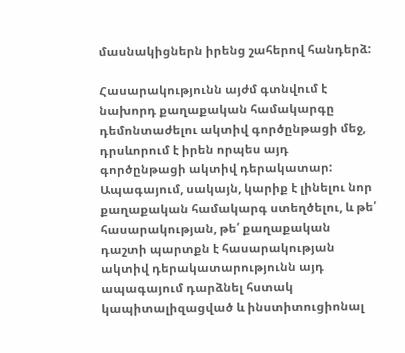մասնակիցներն իրենց շահերով հանդերձ:

Հասարակությունն այժմ գտնվում է նախորդ քաղաքական համակարգը դեմոնտաժելու ակտիվ գործընթացի մեջ, դրսևորում է իրեն որպես այդ գործընթացի ակտիվ դերակատար: Ապագայում, սակայն, կարիք է լինելու նոր քաղաքական համակարգ ստեղծելու, և թե՛ հասարակության, թե՛ քաղաքական դաշտի պարտքն է հասարակության ակտիվ դերակատարությունն այդ ապագայում դարձնել հստակ կապիտալիզացված և ինստիտուցիոնալ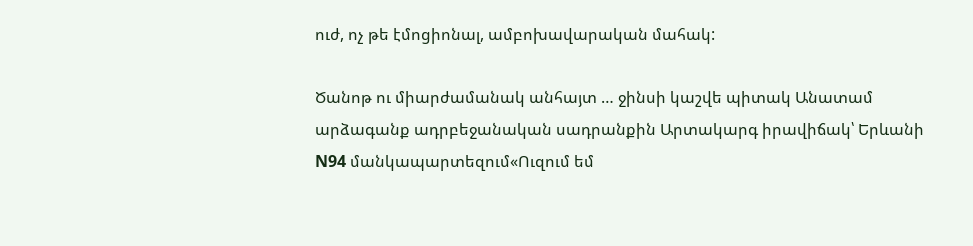ուժ, ոչ թե էմոցիոնալ, ամբոխավարական մահակ:

Ծանոթ ու միարժամանակ անհայտ … ջինսի կաշվե պիտակ Անատամ արձագանք ադրբեջանական սադրանքին Արտակարգ իրավիճակ՝ Երևանի N94 մանկապարտեզում«Ուզում եմ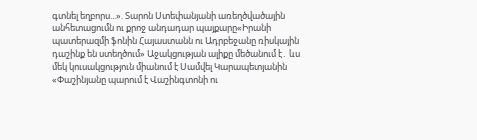գտնել եղբորս...». Տարոն Ստեփանյանի առեղծվածային անհետացումն ու քրոջ անդադար պայքարը«Իրանի պատերազմի ֆոնին Հայաստանն ու Ադրբեջանը ռիսկային դաշինք են ստեղծում» Աջակցության ալիքը մեծանում է․ ևս մեկ կուսակցություն միանում է Սամվել Կարապետյանին «Փաշինյանը պարում է Վաշինգտոնի ու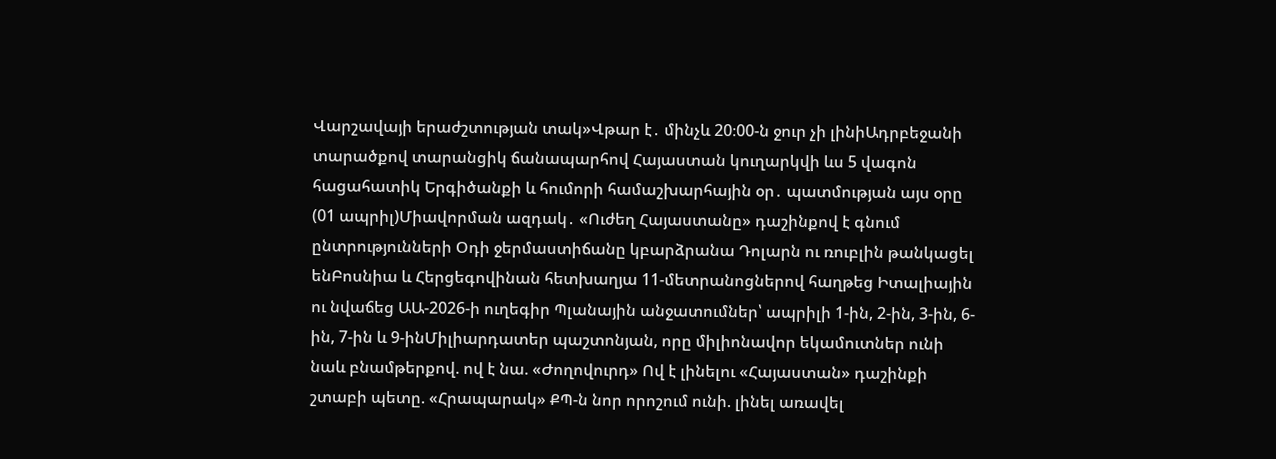Վարշավայի երաժշտության տակ»Վթար է․ մինչև 20։00-ն ջուր չի լինիԱդրբեջանի տարածքով տարանցիկ ճանապարհով Հայաստան կուղարկվի ևս 5 վագոն հացահատիկ Երգիծանքի և հումորի համաշխարհային օր․ պատմության այս օրը (01 ապրիլ)Միավորման ազդակ․ «Ուժեղ Հայաստանը» դաշինքով է գնում ընտրությունների Օդի ջերմաստիճանը կբարձրանա Դոլարն ու ռուբլին թանկացել ենԲոսնիա և Հերցեգովինան հետխաղյա 11-մետրանոցներով հաղթեց Իտալիային ու նվաճեց ԱԱ-2026-ի ուղեգիր Պլանային անջատումներ՝ ապրիլի 1-ին, 2-ին, 3-ին, 6-ին, 7-ին և 9-ինՄիլիարդատեր պաշտոնյան, որը միլիոնավոր եկամուտներ ունի նաև բնամթերքով. ով է նա. «Ժողովուրդ» Ով է լինելու «Հայաստան» դաշինքի շտաբի պետը. «Հրապարակ» ՔՊ-ն նոր որոշում ունի. լինել առավել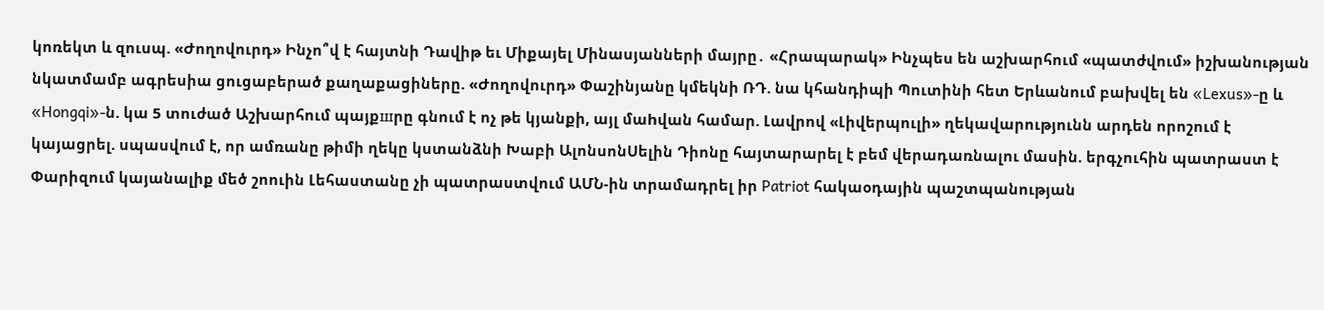կոռեկտ և զուսպ. «Ժողովուրդ» Ինչո՞վ է հայտնի Դավիթ եւ Միքայել Մինասյանների մայրը․ «Հրապարակ» Ինչպես են աշխարհում «պատժվում» իշխանության նկատմամբ ագրեսիա ցուցաբերած քաղաքացիները. «Ժողովուրդ» Փաշինյանը կմեկնի ՌԴ. նա կհանդիպի Պուտինի հետ Երևանում բախվել են «Lexus»-ը և «Hongqi»-ն. կա 5 տուժած Աշխարհում պայքшրը գնում է ոչ թե կյանքի, այլ մաhվան համար. Լավրով «Լիվերպուլի» ղեկավարությունն արդեն որոշում է կայացրել. սպասվում է, որ ամռանը թիմի ղեկը կստանձնի Խաբի ԱլոնսոնՍելին Դիոնը հայտարարել է բեմ վերադառնալու մասին. երգչուհին պատրաստ է Փարիզում կայանալիք մեծ շոուին Լեհաստանը չի պատրաստվում ԱՄՆ-ին տրամադրել իր Patriot հակաօդային պաշտպանության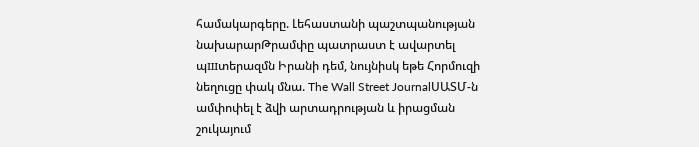համակարգերը. Լեհաստանի պաշտպանության նախարարԹրամփը պատրաստ է ավարտել պшտերազմն Իրանի դեմ, նույնիսկ եթե Հորմուզի նեղուցը փակ մնա. The Wall Street JournalՍԱՏՄ-ն ամփոփել է ձվի արտադրության և իրացման շուկայում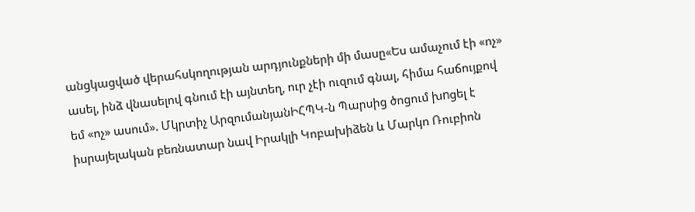անցկացված վերահսկողության արդյունքների մի մասը«Ես ամաչում էի «ոչ» ասել, ինձ վնասելով գնում էի այնտեղ, ուր չէի ուզում գնալ, հիմա հաճույքով եմ «ոչ» ասում». Մկրտիչ ԱրզումանյանԻՀՊԿ-ն Պարսից ծոցում խnցել է իսրայելական բեռնատար նավ Իրակլի Կոբախիձեն և Մարկո Ռուբիոն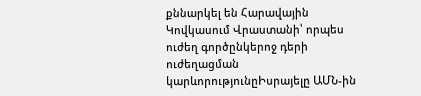քննարկել են Հարավային Կովկասում Վրաստանի՝ որպես ուժեղ գործընկերոջ դերի ուժեղացման կարևորությունըԻսրայելը ԱՄՆ-ին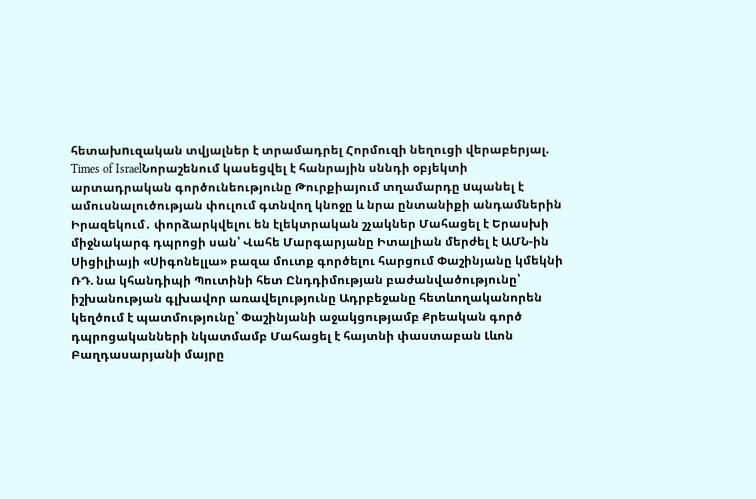հետախnւզական տվյալներ է տրամադրել Հորմուզի նեղուցի վերաբերյալ. Times of IsraelՆորաշենում կասեցվել է հանրային սննդի օբյեկտի արտադրական գործունեությունը Թուրքիայում տղամարդը uպանել է ամուսնալուծության փուլում գտնվող կնոջը և նրա ընտանիքի անդամներին Իրազեկում․ փորձարկվելու են էլեկտրական շչակներ Մահացել է Երասխի միջնակարգ դպրոցի սան՝ Վահե Մարգարյանը Իտալիան մերժել է ԱՄՆ-ին Սիցիլիայի «Սիգոնելլա» բազա մուտք գործելու հարցում Փաշինյանը կմեկնի ՌԴ. նա կհանդիպի Պուտինի հետ Ընդդիմության բաժանվածությունը՝ իշխանության գլխավոր առավելությունը Ադրբեջանը հետևողականորեն կեղծում է պատմությունը՝ Փաշինյանի աջակցությամբ Քրեական գործ դպրոցականների նկատմամբ Մահացել է հայտնի փաստաբան Լևոն Բաղդասարյանի մայրը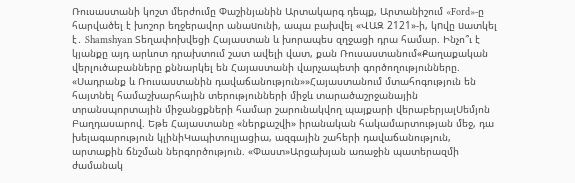Ռուսաստանի կոշտ մերժումը Փաշինյանին Արտակարգ դեպք, Արտանիշում «Ford»-ը հարվածել է խոշոր եղջերավոր անաuունի, ապա բախվել «ՎԱԶ 2121»-ի, կnվը uատկել է․ Shamshyan Տեղափոխվեցի Հայաստան և խորապես զղջացի դրա համար. Ինչո՞ւ է կյանքը այդ արևոտ դրախտում շատ ավելի վատ, քան Ռուսաստանում«Քաղաքական վերլուծաբանները քննարկել են Հայաստանի վարչապետի գործողությունները. «Սադրանք և Ռուսաստանին դավաճանություն»»Հայաստանում մտահոգություն են հայտնել համաշխարհային տերությունների միջև տարածաշրջանային տրանսպորտային միջանցքների համար շարունակվող պայքարի վերաբերյալՍեմյոն Բաղդասարով. Եթե Հայաստանը «ներքաշվի» իրանական հակամարտության մեջ, դա խելագարություն կլինիԿապիտուլյացիա, ազգային շահերի դավաճանություն, արտաքին ճնշման ներգործություն. «Փաստ»Արցախյան առաջին պատերազմի ժամանակ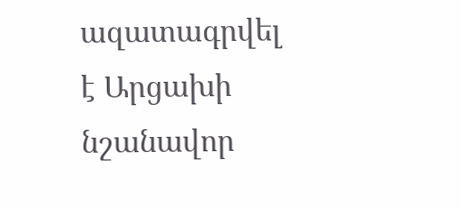ազատագրվել է Արցախի նշանավոր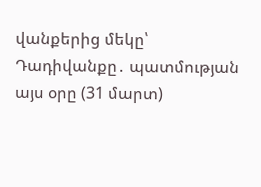վանքերից մեկը՝ Դադիվանքը․ պատմության այս օրը (31 մարտ)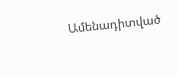Ամենադիտված